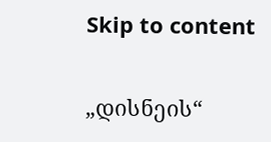Skip to content

„დისნეის“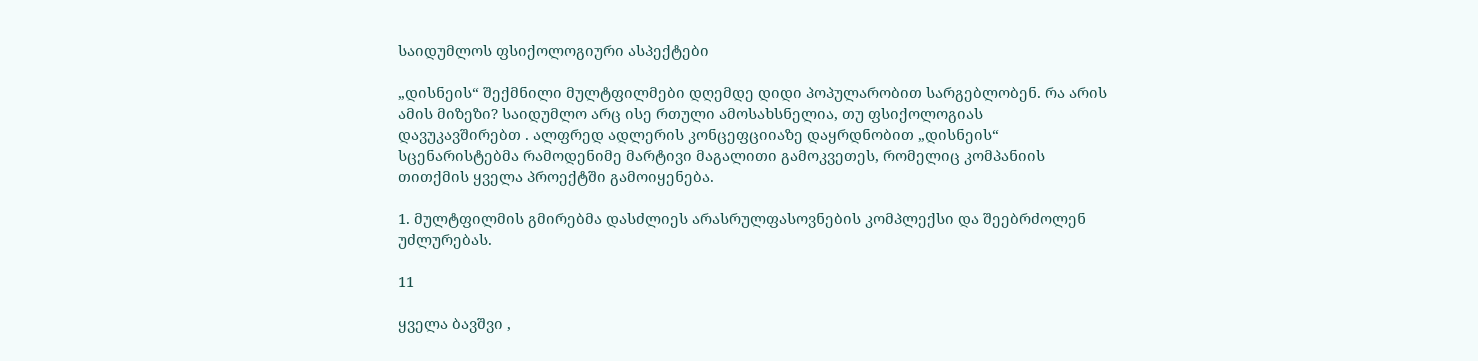საიდუმლოს ფსიქოლოგიური ასპექტები

„დისნეის“ შექმნილი მულტფილმები დღემდე დიდი პოპულარობით სარგებლობენ. რა არის ამის მიზეზი? საიდუმლო არც ისე რთული ამოსახსნელია, თუ ფსიქოლოგიას დავუკავშირებთ . ალფრედ ადლერის კონცეფციიაზე დაყრდნობით „დისნეის“ სცენარისტებმა რამოდენიმე მარტივი მაგალითი გამოკვეთეს, რომელიც კომპანიის თითქმის ყველა პროექტში გამოიყენება.

1. მულტფილმის გმირებმა დასძლიეს არასრულფასოვნების კომპლექსი და შეებრძოლენ უძლურებას.

11

ყველა ბავშვი ,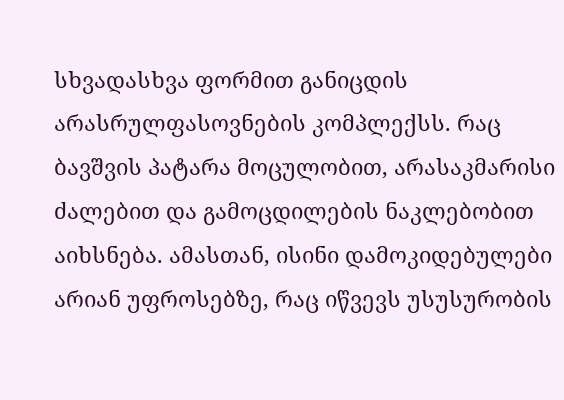სხვადასხვა ფორმით განიცდის არასრულფასოვნების კომპლექსს. რაც ბავშვის პატარა მოცულობით, არასაკმარისი ძალებით და გამოცდილების ნაკლებობით აიხსნება. ამასთან, ისინი დამოკიდებულები არიან უფროსებზე, რაც იწვევს უსუსურობის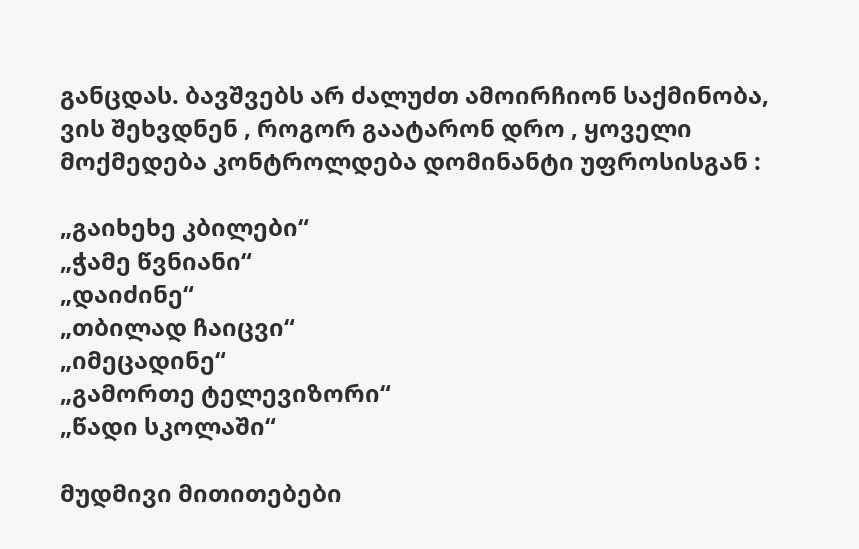განცდას. ბავშვებს არ ძალუძთ ამოირჩიონ საქმინობა, ვის შეხვდნენ , როგორ გაატარონ დრო , ყოველი მოქმედება კონტროლდება დომინანტი უფროსისგან :

„გაიხეხე კბილები“
„ჭამე წვნიანი“
„დაიძინე“
„თბილად ჩაიცვი“
„იმეცადინე“
„გამორთე ტელევიზორი“
„წადი სკოლაში“

მუდმივი მითითებები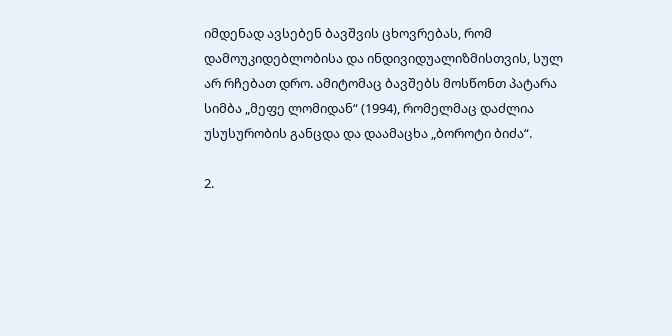იმდენად ავსებენ ბავშვის ცხოვრებას, რომ დამოუკიდებლობისა და ინდივიდუალიზმისთვის, სულ არ რჩებათ დრო. ამიტომაც ბავშებს მოსწონთ პატარა სიმბა „მეფე ლომიდან“ (1994), რომელმაც დაძლია უსუსურობის განცდა და დაამაცხა „ბოროტი ბიძა“.

2.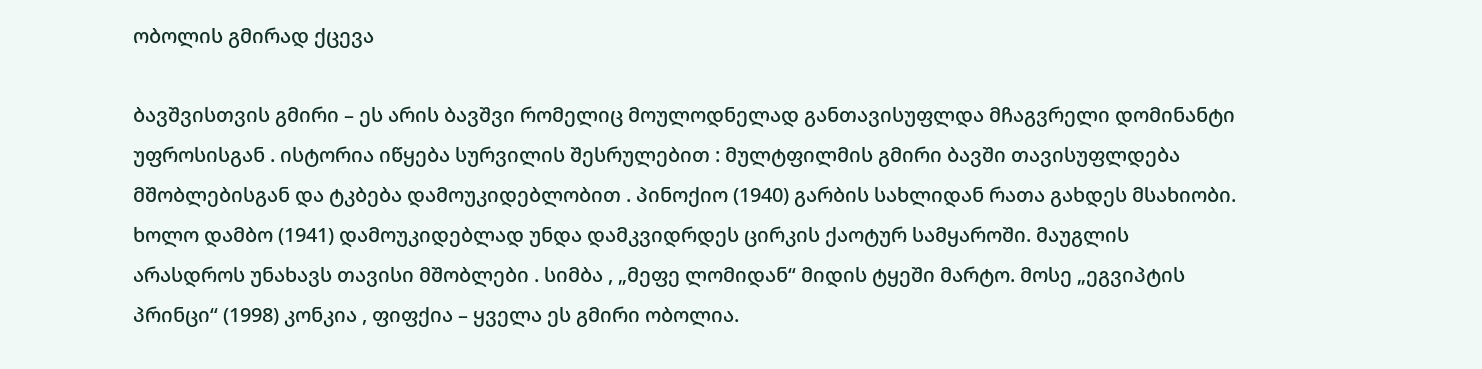ობოლის გმირად ქცევა

ბავშვისთვის გმირი – ეს არის ბავშვი რომელიც მოულოდნელად განთავისუფლდა მჩაგვრელი დომინანტი უფროსისგან . ისტორია იწყება სურვილის შესრულებით : მულტფილმის გმირი ბავში თავისუფლდება მშობლებისგან და ტკბება დამოუკიდებლობით . პინოქიო (1940) გარბის სახლიდან რათა გახდეს მსახიობი. ხოლო დამბო (1941) დამოუკიდებლად უნდა დამკვიდრდეს ცირკის ქაოტურ სამყაროში. მაუგლის არასდროს უნახავს თავისი მშობლები . სიმბა , „მეფე ლომიდან“ მიდის ტყეში მარტო. მოსე „ეგვიპტის პრინცი“ (1998) კონკია , ფიფქია – ყველა ეს გმირი ობოლია.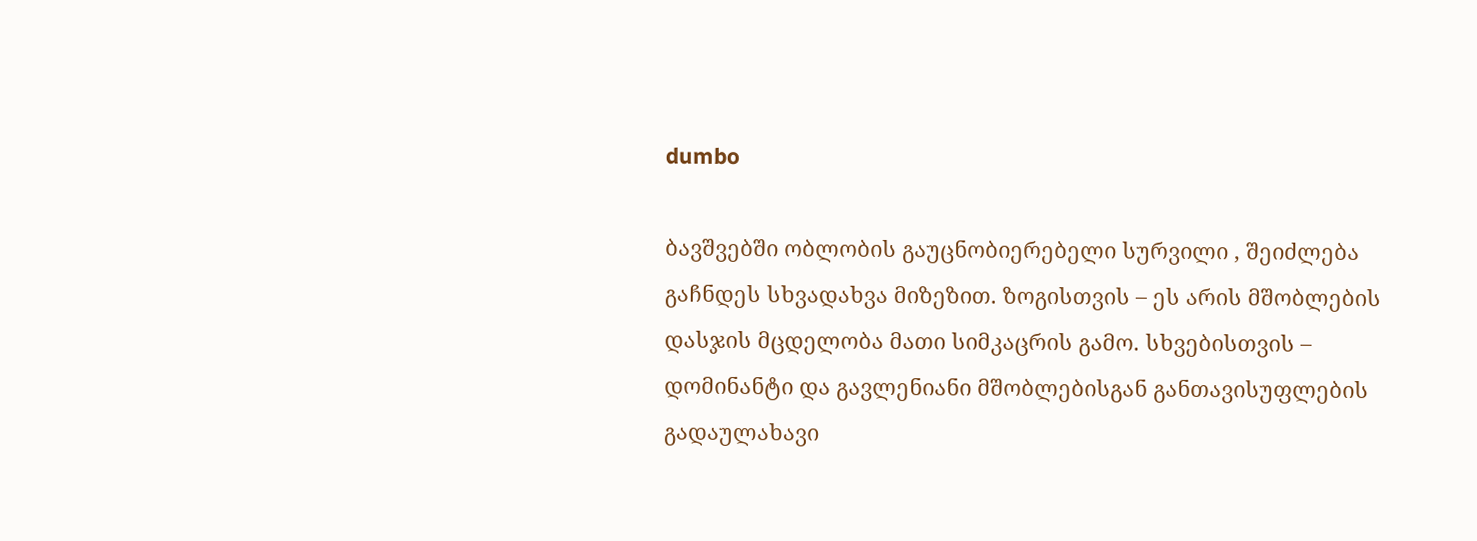dumbo

ბავშვებში ობლობის გაუცნობიერებელი სურვილი , შეიძლება გაჩნდეს სხვადახვა მიზეზით. ზოგისთვის – ეს არის მშობლების დასჯის მცდელობა მათი სიმკაცრის გამო. სხვებისთვის – დომინანტი და გავლენიანი მშობლებისგან განთავისუფლების გადაულახავი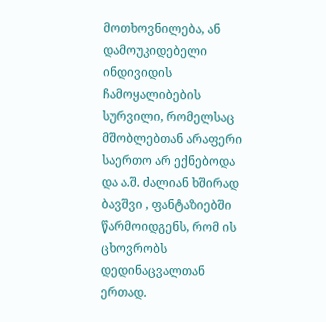მოთხოვნილება, ან დამოუკიდებელი ინდივიდის ჩამოყალიბების სურვილი, რომელსაც მშობლებთან არაფერი საერთო არ ექნებოდა და ა.შ. ძალიან ხშირად ბავშვი , ფანტაზიებში წარმოიდგენს, რომ ის ცხოვრობს დედინაცვალთან ერთად.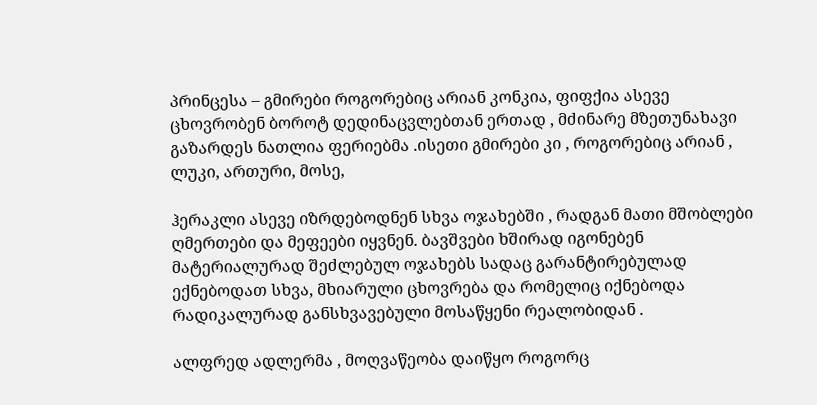პრინცესა – გმირები როგორებიც არიან კონკია, ფიფქია ასევე ცხოვრობენ ბოროტ დედინაცვლებთან ერთად , მძინარე მზეთუნახავი გაზარდეს ნათლია ფერიებმა .ისეთი გმირები კი , როგორებიც არიან , ლუკი, ართური, მოსე,

ჰერაკლი ასევე იზრდებოდნენ სხვა ოჯახებში , რადგან მათი მშობლები ღმერთები და მეფეები იყვნენ. ბავშვები ხშირად იგონებენ მატერიალურად შეძლებულ ოჯახებს სადაც გარანტირებულად ექნებოდათ სხვა, მხიარული ცხოვრება და რომელიც იქნებოდა რადიკალურად განსხვავებული მოსაწყენი რეალობიდან .

ალფრედ ადლერმა , მოღვაწეობა დაიწყო როგორც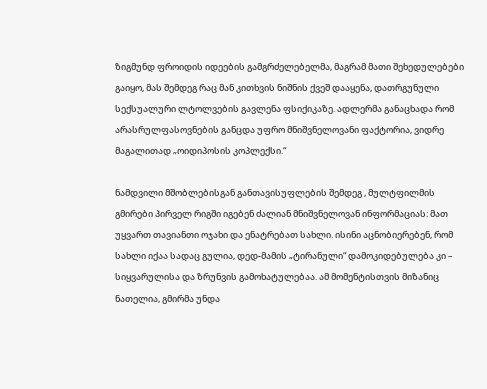ზიგმუნდ ფროიდის იდეების გამგრძელებელმა, მაგრამ მათი შეხედულებები გაიყო, მას შემდეგ რაც მან კითხვის ნიშნის ქვეშ დააყენა, დათრგუნული სექსუალური ლტოლვების გავლენა ფსიქიკაზე. ადლერმა განაცხადა რომ არასრულფასოვნების განცდა უფრო მნიშვნელოვანი ფაქტორია, ვიდრე მაგალითად „ოიდიპოსის კოპლექსი.“

ნამდვილი მშობლებისგან განთავისუფლების შემდეგ , მულტფილმის გმირები პირველ რიგში იგებენ ძალიან მნიშვნელოვან ინფორმაციას: მათ უყვართ თავიანთი ოჯახი და ენატრებათ სახლი. ისინი აცნობიერებენ, რომ სახლი იქაა სადაც გულია, დედ-მამის „ტირანული“ დამოკიდებულება კი – სიყვარულისა და ზრუნვის გამოხატულებაა. ამ მომენტისთვის მიზანიც ნათელია, გმირმა უნდა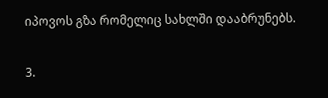იპოვოს გზა რომელიც სახლში დააბრუნებს.

3.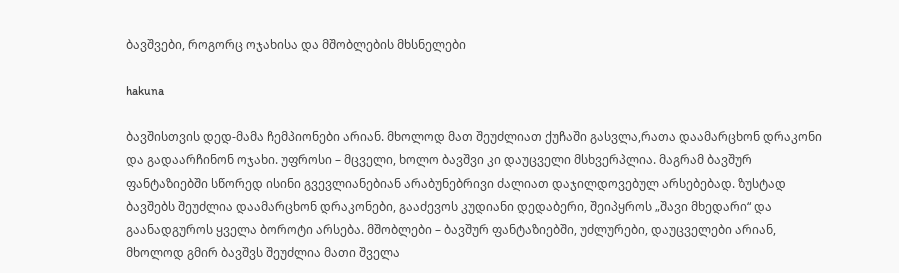ბავშვები, როგორც ოჯახისა და მშობლების მხსნელები

hakuna

ბავშისთვის დედ-მამა ჩემპიონები არიან. მხოლოდ მათ შეუძლიათ ქუჩაში გასვლა,რათა დაამარცხონ დრაკონი და გადაარჩინონ ოჯახი. უფროსი – მცველი, ხოლო ბავშვი კი დაუცველი მსხვერპლია. მაგრამ ბავშურ ფანტაზიებში სწორედ ისინი გვევლიანებიან არაბუნებრივი ძალიათ დაჯილდოვებულ არსებებად. ზუსტად ბავშებს შეუძლია დაამარცხონ დრაკონები, გააძევოს კუდიანი დედაბერი, შეიპყროს „შავი მხედარი“ და გაანადგუროს ყველა ბოროტი არსება. მშობლები – ბავშურ ფანტაზიებში, უძლურები, დაუცველები არიან, მხოლოდ გმირ ბავშვს შეუძლია მათი შველა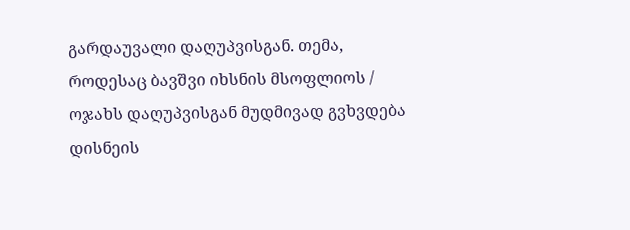გარდაუვალი დაღუპვისგან. თემა, როდესაც ბავშვი იხსნის მსოფლიოს / ოჯახს დაღუპვისგან მუდმივად გვხვდება დისნეის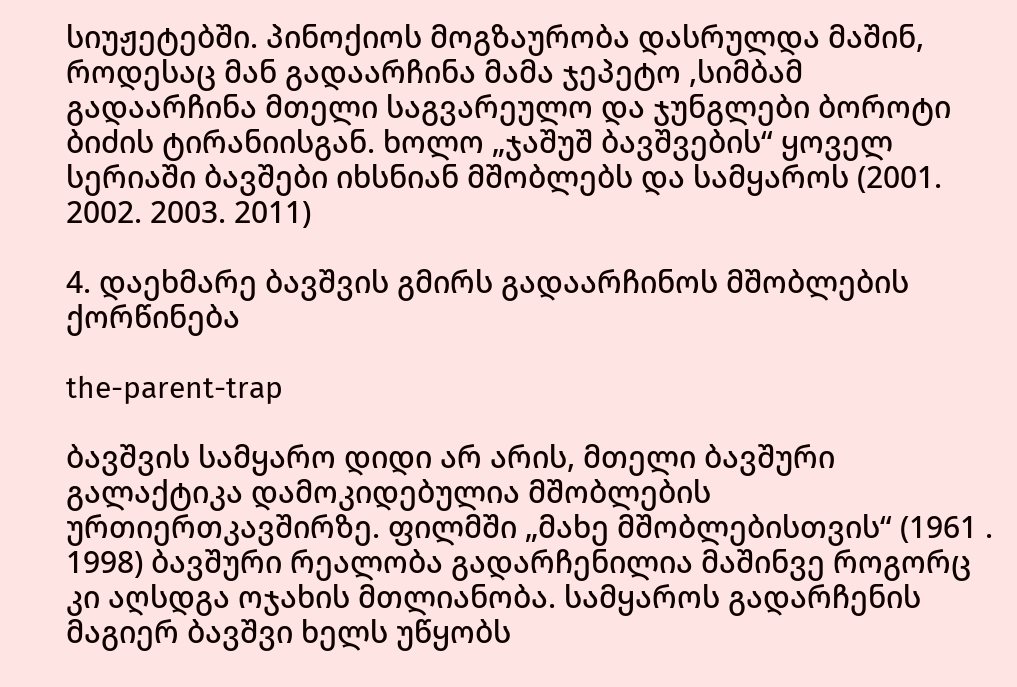სიუჟეტებში. პინოქიოს მოგზაურობა დასრულდა მაშინ, როდესაც მან გადაარჩინა მამა ჯეპეტო ,სიმბამ გადაარჩინა მთელი საგვარეულო და ჯუნგლები ბოროტი ბიძის ტირანიისგან. ხოლო „ჯაშუშ ბავშვების“ ყოველ სერიაში ბავშები იხსნიან მშობლებს და სამყაროს (2001. 2002. 2003. 2011)

4. დაეხმარე ბავშვის გმირს გადაარჩინოს მშობლების ქორწინება

the-parent-trap

ბავშვის სამყარო დიდი არ არის, მთელი ბავშური გალაქტიკა დამოკიდებულია მშობლების ურთიერთკავშირზე. ფილმში „მახე მშობლებისთვის“ (1961 . 1998) ბავშური რეალობა გადარჩენილია მაშინვე როგორც კი აღსდგა ოჯახის მთლიანობა. სამყაროს გადარჩენის მაგიერ ბავშვი ხელს უწყობს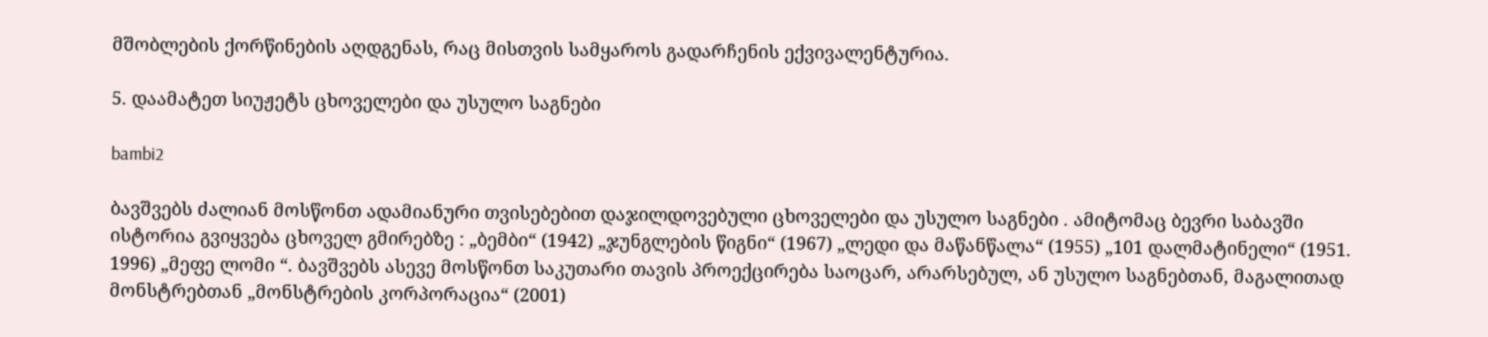მშობლების ქორწინების აღდგენას, რაც მისთვის სამყაროს გადარჩენის ექვივალენტურია.

5. დაამატეთ სიუჟეტს ცხოველები და უსულო საგნები

bambi2

ბავშვებს ძალიან მოსწონთ ადამიანური თვისებებით დაჯილდოვებული ცხოველები და უსულო საგნები . ამიტომაც ბევრი საბავში ისტორია გვიყვება ცხოველ გმირებზე : „ბემბი“ (1942) „ჯუნგლების წიგნი“ (1967) „ლედი და მაწანწალა“ (1955) „101 დალმატინელი“ (1951. 1996) „მეფე ლომი “. ბავშვებს ასევე მოსწონთ საკუთარი თავის პროექცირება საოცარ, არარსებულ, ან უსულო საგნებთან, მაგალითად მონსტრებთან „მონსტრების კორპორაცია“ (2001)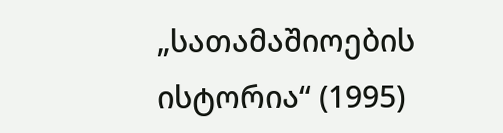„სათამაშიოების ისტორია“ (1995)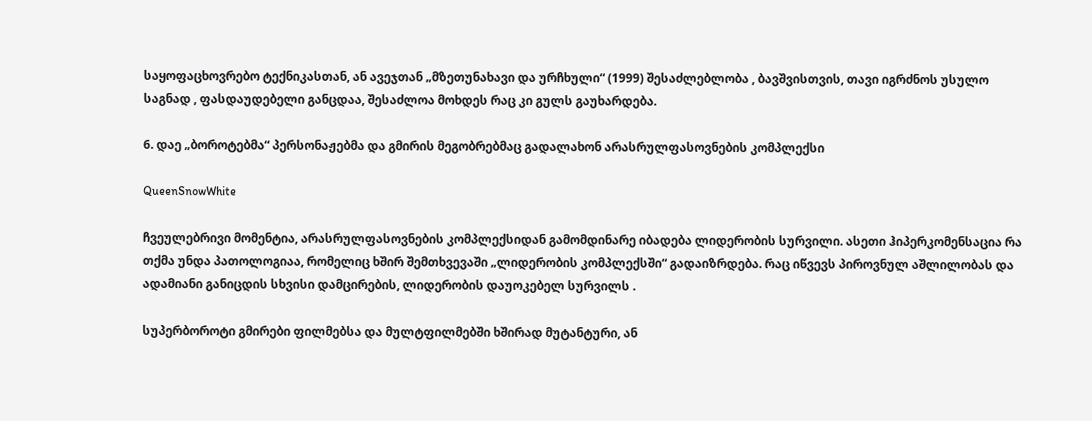საყოფაცხოვრებო ტექნიკასთან, ან ავეჯთან „მზეთუნახავი და ურჩხული“ (1999) შესაძლებლობა , ბავშვისთვის, თავი იგრძნოს უსულო საგნად , ფასდაუდებელი განცდაა, შესაძლოა მოხდეს რაც კი გულს გაუხარდება.

6. დაე „ბოროტებმა“ პერსონაჟებმა და გმირის მეგობრებმაც გადალახონ არასრულფასოვნების კომპლექსი

QueenSnowWhite

ჩვეულებრივი მომენტია, არასრულფასოვნების კომპლექსიდან გამომდინარე იბადება ლიდერობის სურვილი. ასეთი ჰიპერკომენსაცია რა თქმა უნდა პათოლოგიაა, რომელიც ხშირ შემთხვევაში „ლიდერობის კომპლექსში“ გადაიზრდება. რაც იწვევს პიროვნულ აშლილობას და ადამიანი განიცდის სხვისი დამცირების, ლიდერობის დაუოკებელ სურვილს .

სუპერბოროტი გმირები ფილმებსა და მულტფილმებში ხშირად მუტანტური, ან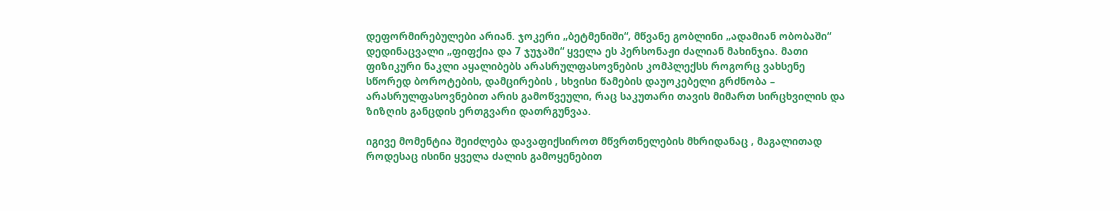დეფორმირებულები არიან. ჯოკერი „ბეტმენიში“, მწვანე გობლინი „ადამიან ობობაში“ დედინაცვალი „ფიფქია და 7 ჯუჯაში“ ყველა ეს პერსონაჟი ძალიან მახინჯია. მათი ფიზიკური ნაკლი აყალიბებს არასრულფასოვნების კომპლექსს როგორც ვახსენე სწორედ ბოროტების, დამცირების , სხვისი წამების დაუოკებელი გრძნობა – არასრულფასოვნებით არის გამოწვეული, რაც საკუთარი თავის მიმართ სირცხვილის და ზიზღის განცდის ერთგვარი დათრგუნვაა.

იგივე მომენტია შეიძლება დავაფიქსიროთ მწვრთნელების მხრიდანაც , მაგალითად როდესაც ისინი ყველა ძალის გამოყენებით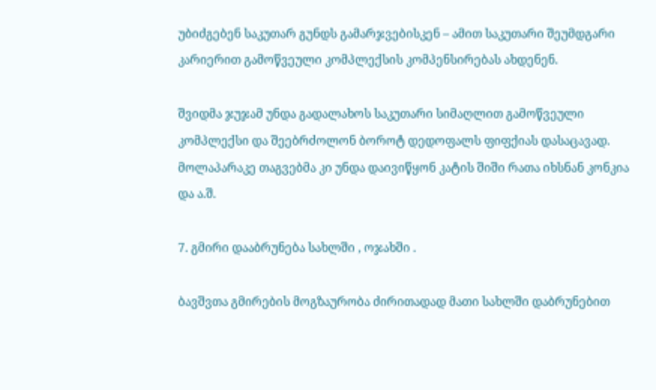უბიძგებენ საკუთარ გუნდს გამარჯვებისკენ – ამით საკუთარი შეუმდგარი კარიერით გამოწვეული კომპლექსის კომპენსირებას ახდენენ.

შვიდმა ჯუჯამ უნდა გადალახოს საკუთარი სიმაღლით გამოწვეული კომპლექსი და შეებრძოლონ ბოროტ დედოფალს ფიფქიას დასაცავად. მოლაპარაკე თაგვებმა კი უნდა დაივიწყონ კატის შიში რათა იხსნან კონკია და ა.შ.

7. გმირი დააბრუნება სახლში , ოჯახში .

ბავშვთა გმირების მოგზაურობა ძირითადად მათი სახლში დაბრუნებით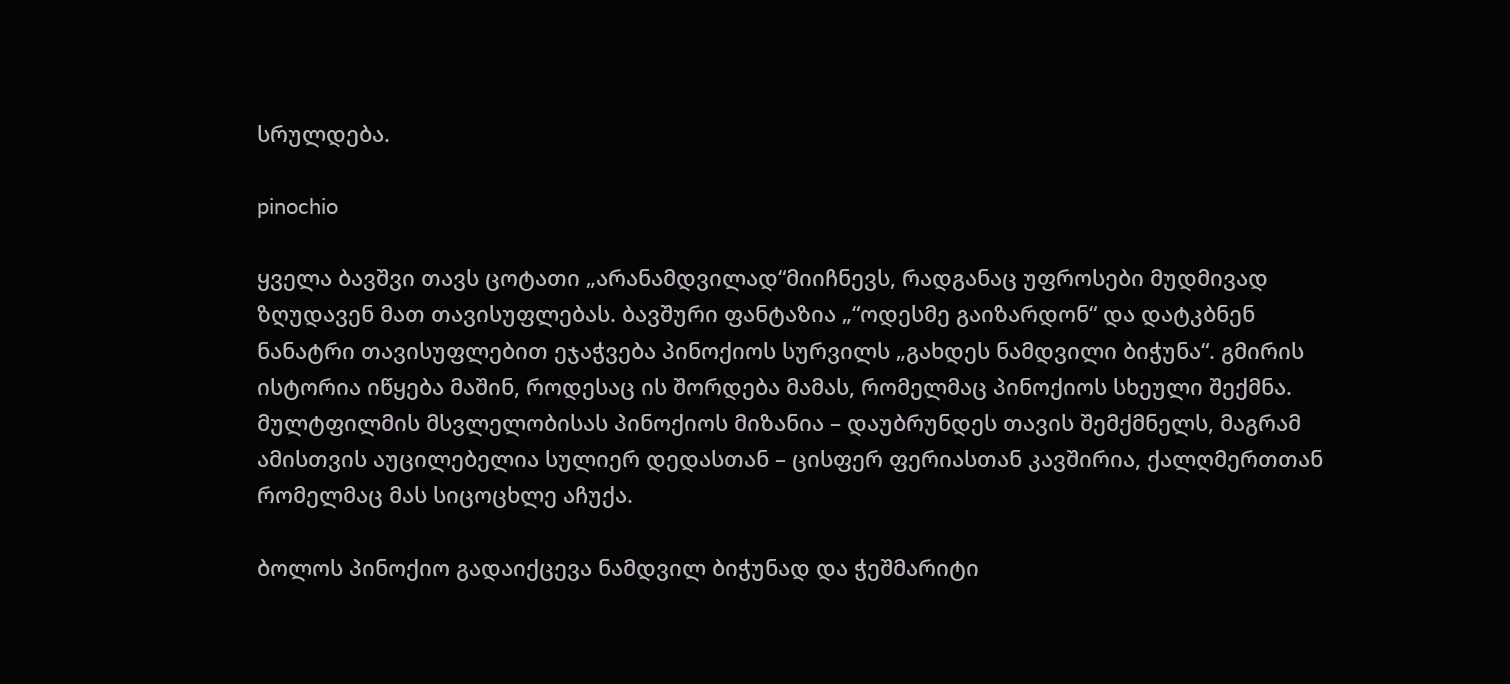სრულდება.

pinochio

ყველა ბავშვი თავს ცოტათი „არანამდვილად“მიიჩნევს, რადგანაც უფროსები მუდმივად ზღუდავენ მათ თავისუფლებას. ბავშური ფანტაზია „“ოდესმე გაიზარდონ“ და დატკბნენ ნანატრი თავისუფლებით ეჯაჭვება პინოქიოს სურვილს „გახდეს ნამდვილი ბიჭუნა“. გმირის ისტორია იწყება მაშინ, როდესაც ის შორდება მამას, რომელმაც პინოქიოს სხეული შექმნა. მულტფილმის მსვლელობისას პინოქიოს მიზანია – დაუბრუნდეს თავის შემქმნელს, მაგრამ ამისთვის აუცილებელია სულიერ დედასთან – ცისფერ ფერიასთან კავშირია, ქალღმერთთან რომელმაც მას სიცოცხლე აჩუქა.

ბოლოს პინოქიო გადაიქცევა ნამდვილ ბიჭუნად და ჭეშმარიტი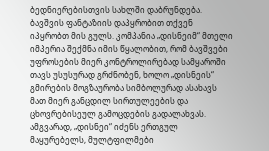ბედნიერებისთვის სახლში დაბრუნდება.
ბავშვის ფანტაზიის დაპყრობით თქვენ იპყრობთ მის გულს. კომპანია „დისნეიმ“ მთელი იმპერია შექმნა იმის წყალობით, რომ ბავშვები უფროსების მიერ კონტროლირებად სამყაროში თავს უსუსურად გრძნობენ, ხოლო „დისნეის“ გმირების მოგზაურობა სიმბოლურად ასახავს მათ მიერ განცდილ სირთულეების და ცხოვრებისეულ გამოცდების გადალახვას. ამგვარად, „დისნეი“ იძენს ერთგულ მაყურებელს, მულტფილმები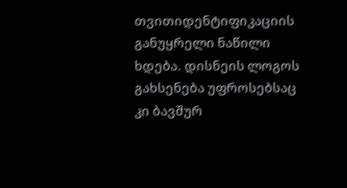თვითიდენტიფიკაციის განუყრელი ნაწილი ხდება. დისნეის ლოგოს გახსენება უფროსებსაც კი ბავშურ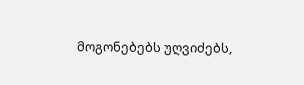მოგონებებს უღვიძებს,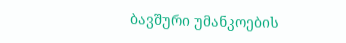ბავშური უმანკოების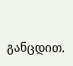განცდით.